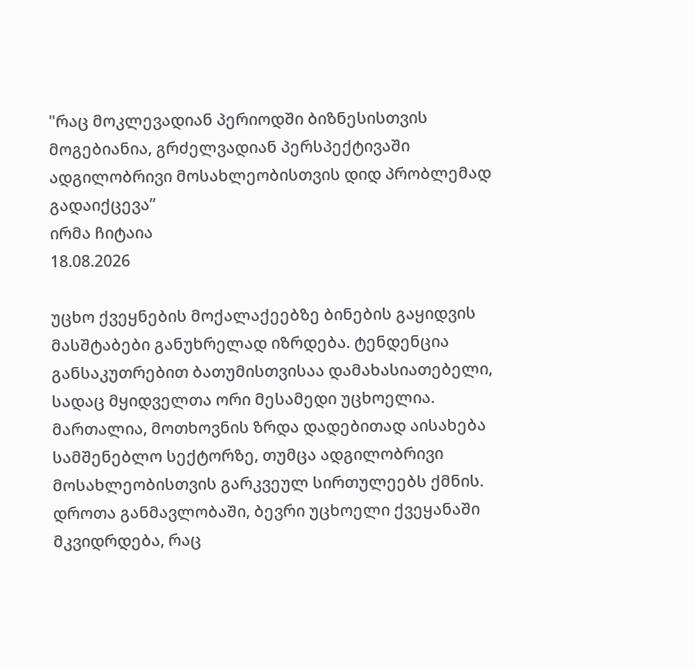"რაც მოკლევადიან პერიოდში ბიზნესისთვის მოგებიანია, გრძელვადიან პერსპექტივაში ადგილობრივი მოსახლეობისთვის დიდ პრობლემად გადაიქცევა”
ირმა ჩიტაია
18.08.2026

უცხო ქვეყნების მოქალაქეებზე ბინების გაყიდვის მასშტაბები განუხრელად იზრდება. ტენდენცია განსაკუთრებით ბათუმისთვისაა დამახასიათებელი, სადაც მყიდველთა ორი მესამედი უცხოელია. მართალია, მოთხოვნის ზრდა დადებითად აისახება სამშენებლო სექტორზე, თუმცა ადგილობრივი მოსახლეობისთვის გარკვეულ სირთულეებს ქმნის. დროთა განმავლობაში, ბევრი უცხოელი ქვეყანაში მკვიდრდება, რაც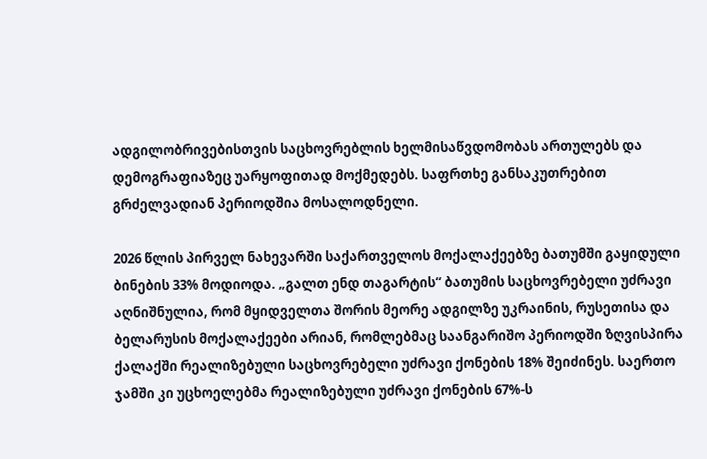ადგილობრივებისთვის საცხოვრებლის ხელმისაწვდომობას ართულებს და დემოგრაფიაზეც უარყოფითად მოქმედებს. საფრთხე განსაკუთრებით გრძელვადიან პერიოდშია მოსალოდნელი.

2026 წლის პირველ ნახევარში საქართველოს მოქალაქეებზე ბათუმში გაყიდული ბინების 33% მოდიოდა. „გალთ ენდ თაგარტის“ ბათუმის საცხოვრებელი უძრავი აღნიშნულია, რომ მყიდველთა შორის მეორე ადგილზე უკრაინის, რუსეთისა და ბელარუსის მოქალაქეები არიან, რომლებმაც საანგარიშო პერიოდში ზღვისპირა ქალაქში რეალიზებული საცხოვრებელი უძრავი ქონების 18% შეიძინეს. საერთო ჯამში კი უცხოელებმა რეალიზებული უძრავი ქონების 67%-ს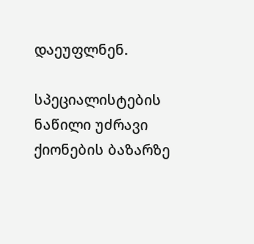დაეუფლნენ.

სპეციალისტების ნაწილი უძრავი ქიონების ბაზარზე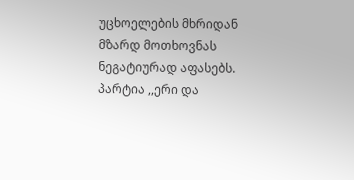უცხოელების მხრიდან მზარდ მოთხოვნას ნეგატიურად აფასებს. პარტია ,,ერი და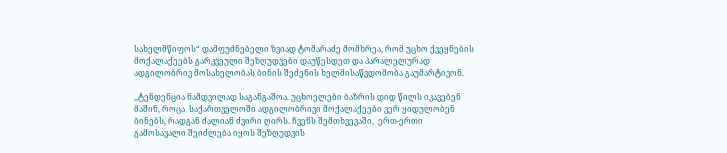სახელმწიფოს“ დამფუძნებელი ზვიად ტომარაძე მომხრეა, რომ უცხო ქვეყნების მოქალაქეებს გარკვეული შეზღუდვები დაუწესდეთ და პარალელურად ადგილობრივ მოსახელობას ბინის შეძენის ხელმისაწვდომობა გაუმარტივონ.

,,ტენდენცია ნამდვილად საგანგაშოა. უცხოელები ბაზრის დიდ წილს იკავებენ მაშინ, როცა  საქართველოში ადგილობრივი მოქალაქეები ვერ ყიდულობენ ბინებს, რადგან ძალიან ძვირი ღირს. ჩვენს შემთხვევაში,  ერთ-ერთი გამოსავალი შეიძლება იყოს შეზღუდვის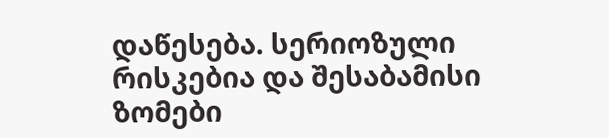დაწესება. სერიოზული რისკებია და შესაბამისი ზომები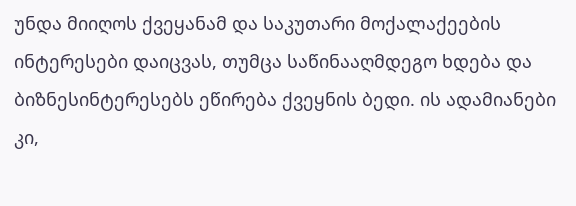უნდა მიიღოს ქვეყანამ და საკუთარი მოქალაქეების ინტერესები დაიცვას, თუმცა საწინააღმდეგო ხდება და ბიზნესინტერესებს ეწირება ქვეყნის ბედი. ის ადამიანები კი,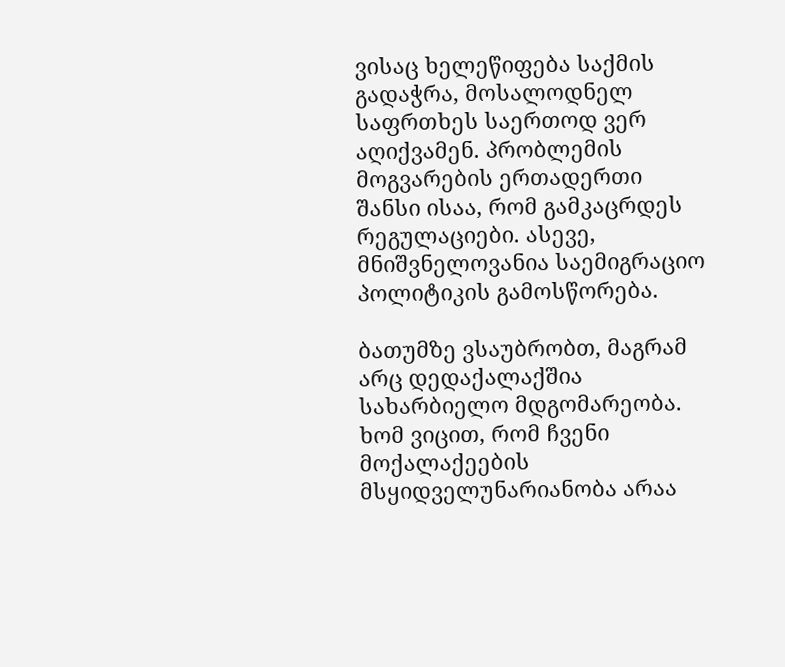ვისაც ხელეწიფება საქმის გადაჭრა, მოსალოდნელ საფრთხეს საერთოდ ვერ აღიქვამენ. პრობლემის მოგვარების ერთადერთი შანსი ისაა, რომ გამკაცრდეს რეგულაციები. ასევე, მნიშვნელოვანია საემიგრაციო პოლიტიკის გამოსწორება.

ბათუმზე ვსაუბრობთ, მაგრამ არც დედაქალაქშია სახარბიელო მდგომარეობა. ხომ ვიცით, რომ ჩვენი მოქალაქეების მსყიდველუნარიანობა არაა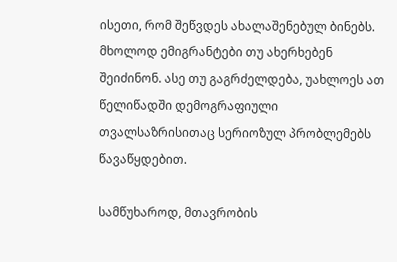ისეთი, რომ შეწვდეს ახალაშენებულ ბინებს. მხოლოდ ემიგრანტები თუ ახერხებენ შეიძინონ. ასე თუ გაგრძელდება, უახლოეს ათ წელიწადში დემოგრაფიული თვალსაზრისითაც სერიოზულ პრობლემებს წავაწყდებით.

სამწუხაროდ, მთავრობის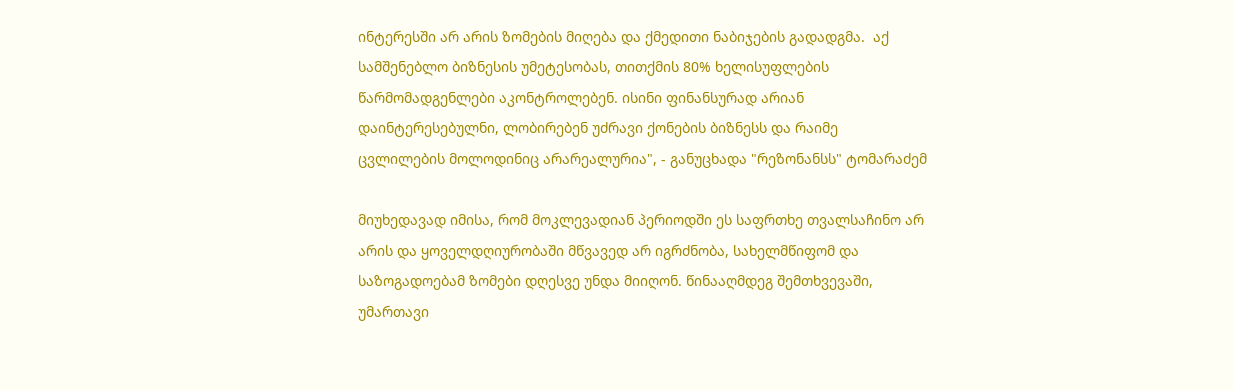ინტერესში არ არის ზომების მიღება და ქმედითი ნაბიჯების გადადგმა.  აქ სამშენებლო ბიზნესის უმეტესობას, თითქმის 80% ხელისუფლების წარმომადგენლები აკონტროლებენ. ისინი ფინანსურად არიან დაინტერესებულნი, ლობირებენ უძრავი ქონების ბიზნესს და რაიმე ცვლილების მოლოდინიც არარეალურია", - განუცხადა "რეზონანსს" ტომარაძემ

მიუხედავად იმისა, რომ მოკლევადიან პერიოდში ეს საფრთხე თვალსაჩინო არ არის და ყოველდღიურობაში მწვავედ არ იგრძნობა, სახელმწიფომ და საზოგადოებამ ზომები დღესვე უნდა მიიღონ. წინააღმდეგ შემთხვევაში, უმართავი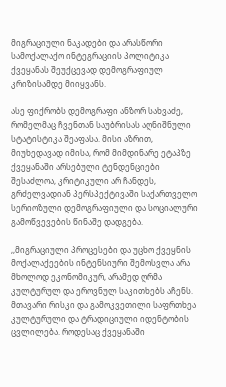მიგრაციული ნაკადები და არასწორი სამოქალაქო ინტეგრაციის პოლიტიკა ქვეყანას შეუქცევად დემოგრაფიულ კრიზისამდე მიიყვანს.

ასე ფიქრობს დემოგრაფი ანზორ სახვაძე, რომელმაც ჩვენთან საუბრისას აღნიშნული სტატისტიკა შეაფასა. მისი აზრით, მიუხედავად იმისა, რომ მიმდინარე ეტაპზე ქვეყანაში არსებული ტენდენციები შესაძლოა, კრიტიკული არ ჩანდეს, გრძელვადიან პერსპექტივაში საქართველო სერიოზული დემოგრაფიული და სოციალური გამოწვევების წინაშე დადგება.

,,მიგრაციული პროცესები და უცხო ქვეყნის მოქალაქეების ინტენსიური შემოსვლა არა მხოლოდ ეკონომიკურ, არამედ ღრმა კულტურულ და ეროვნულ საკითხებს აჩენს. მთავარი რისკი და გამოკვეთილი საფრთხეა კულტურული და ტრადიციული იდენტობის ცვლილება. როდესაც ქვეყანაში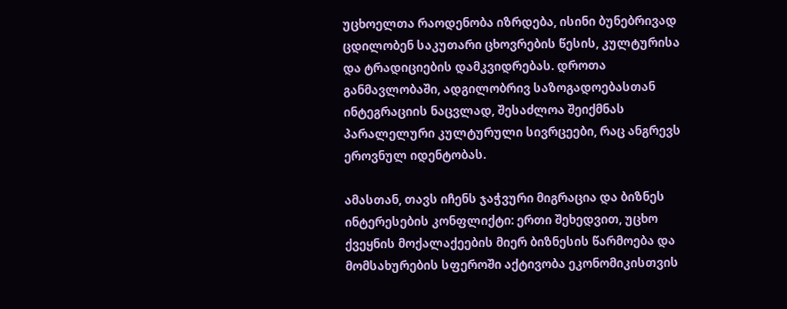უცხოელთა რაოდენობა იზრდება, ისინი ბუნებრივად ცდილობენ საკუთარი ცხოვრების წესის, კულტურისა და ტრადიციების დამკვიდრებას. დროთა განმავლობაში, ადგილობრივ საზოგადოებასთან ინტეგრაციის ნაცვლად, შესაძლოა შეიქმნას პარალელური კულტურული სივრცეები, რაც ანგრევს ეროვნულ იდენტობას.

ამასთან, თავს იჩენს ჯაჭვური მიგრაცია და ბიზნეს ინტერესების კონფლიქტი: ერთი შეხედვით, უცხო ქვეყნის მოქალაქეების მიერ ბიზნესის წარმოება და მომსახურების სფეროში აქტივობა ეკონომიკისთვის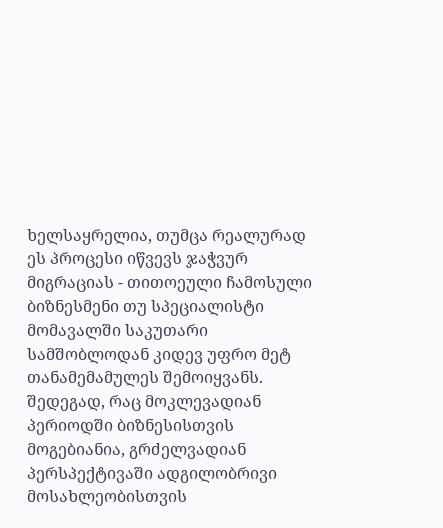ხელსაყრელია, თუმცა რეალურად ეს პროცესი იწვევს ჯაჭვურ მიგრაციას - თითოეული ჩამოსული ბიზნესმენი თუ სპეციალისტი მომავალში საკუთარი სამშობლოდან კიდევ უფრო მეტ თანამემამულეს შემოიყვანს. შედეგად, რაც მოკლევადიან პერიოდში ბიზნესისთვის მოგებიანია, გრძელვადიან პერსპექტივაში ადგილობრივი მოსახლეობისთვის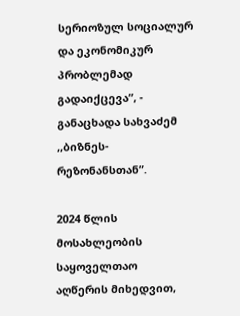სერიოზულ სოციალურ და ეკონომიკურ პრობლემად გადაიქცევა”, - განაცხადა სახვაძემ ,,ბიზნეს-რეზონანსთან”.

2024 წლის მოსახლეობის საყოველთაო აღწერის მიხედვით,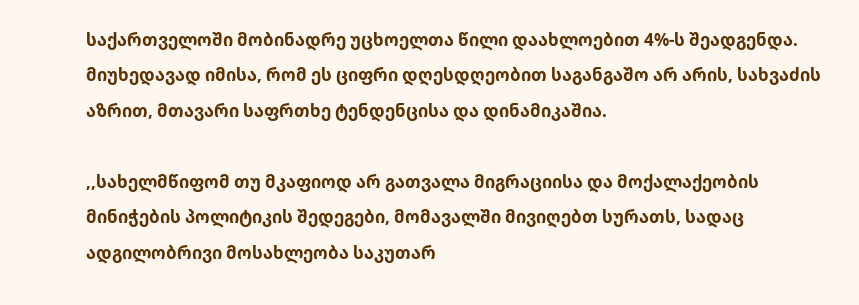საქართველოში მობინადრე უცხოელთა წილი დაახლოებით 4%-ს შეადგენდა. მიუხედავად იმისა, რომ ეს ციფრი დღესდღეობით საგანგაშო არ არის, სახვაძის აზრით, მთავარი საფრთხე ტენდენცისა და დინამიკაშია.

,,სახელმწიფომ თუ მკაფიოდ არ გათვალა მიგრაციისა და მოქალაქეობის მინიჭების პოლიტიკის შედეგები, მომავალში მივიღებთ სურათს, სადაც ადგილობრივი მოსახლეობა საკუთარ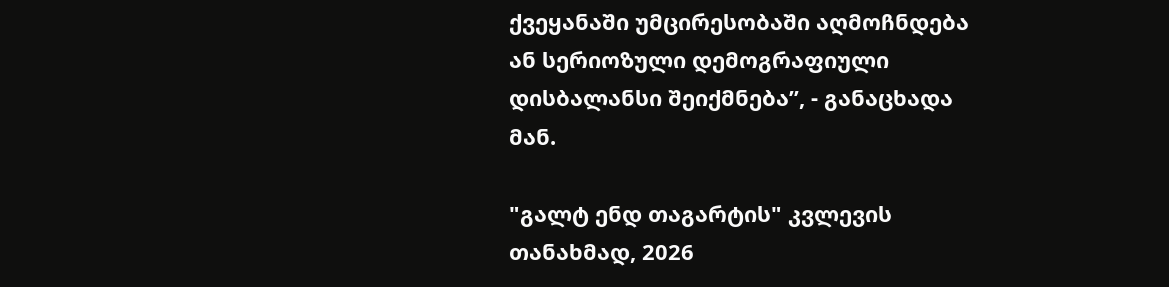ქვეყანაში უმცირესობაში აღმოჩნდება ან სერიოზული დემოგრაფიული დისბალანსი შეიქმნება”, - განაცხადა მან.

"გალტ ენდ თაგარტის" კვლევის თანახმად, 2026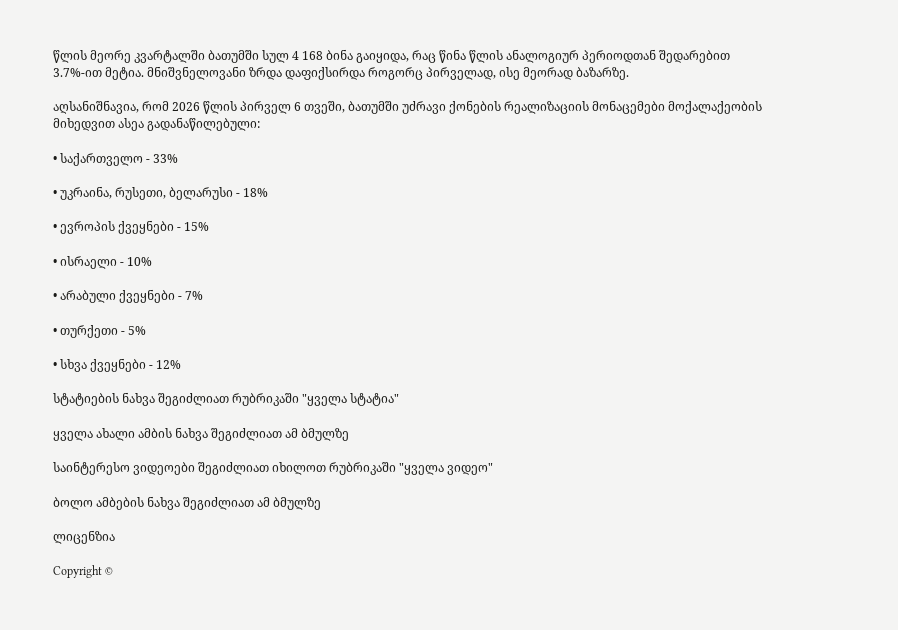წლის მეორე კვარტალში ბათუმში სულ 4 168 ბინა გაიყიდა, რაც წინა წლის ანალოგიურ პერიოდთან შედარებით 3.7%-ით მეტია. მნიშვნელოვანი ზრდა დაფიქსირდა როგორც პირველად, ისე მეორად ბაზარზე.

აღსანიშნავია, რომ 2026 წლის პირველ 6 თვეში, ბათუმში უძრავი ქონების რეალიზაციის მონაცემები მოქალაქეობის მიხედვით ასეა გადანაწილებული:

• საქართველო - 33%

• უკრაინა, რუსეთი, ბელარუსი - 18%

• ევროპის ქვეყნები - 15%

• ისრაელი - 10%

• არაბული ქვეყნები - 7%

• თურქეთი - 5%

• სხვა ქვეყნები - 12%

სტატიების ნახვა შეგიძლიათ რუბრიკაში "ყველა სტატია"

ყველა ახალი ამბის ნახვა შეგიძლიათ ამ ბმულზე

საინტერესო ვიდეოები შეგიძლიათ იხილოთ რუბრიკაში "ყველა ვიდეო"

ბოლო ამბების ნახვა შეგიძლიათ ამ ბმულზე

ლიცენზია

Copyright ©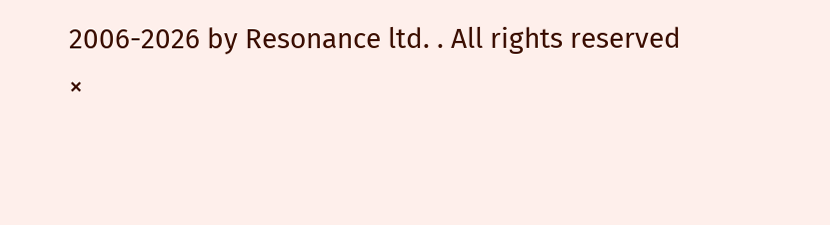2006-2026 by Resonance ltd. . All rights reserved
×